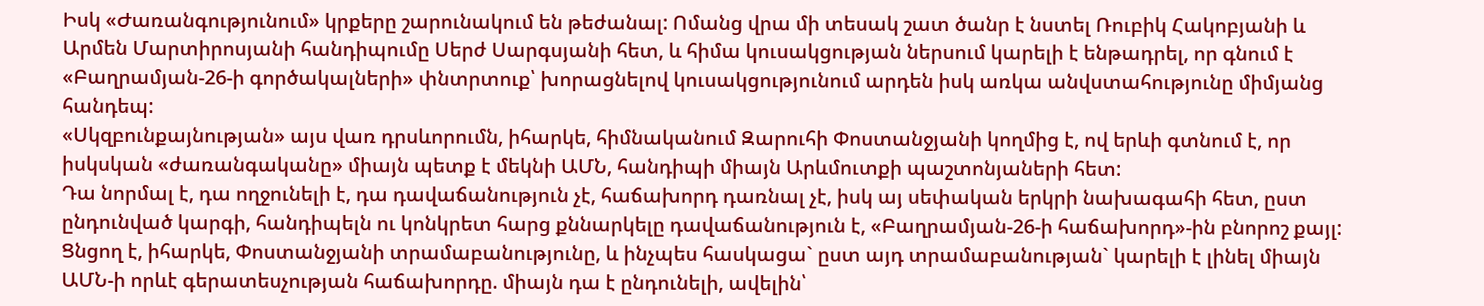Իսկ «Ժառանգությունում» կրքերը շարունակում են թեժանալ: Ոմանց վրա մի տեսակ շատ ծանր է նստել Ռուբիկ Հակոբյանի և Արմեն Մարտիրոսյանի հանդիպումը Սերժ Սարգսյանի հետ, և հիմա կուսակցության ներսում կարելի է ենթադրել, որ գնում է «Բաղրամյան-26-ի գործակալների» փնտրտուք՝ խորացնելով կուսակցությունում արդեն իսկ առկա անվստահությունը միմյանց հանդեպ:
«Սկզբունքայնության» այս վառ դրսևորումն, իհարկե, հիմնականում Զարուհի Փոստանջյանի կողմից է, ով երևի գտնում է, որ իսկսկան «ժառանգականը» միայն պետք է մեկնի ԱՄՆ, հանդիպի միայն Արևմուտքի պաշտոնյաների հետ:
Դա նորմալ է, դա ողջունելի է, դա դավաճանություն չէ, հաճախորդ դառնալ չէ, իսկ այ սեփական երկրի նախագահի հետ, ըստ ընդունված կարգի, հանդիպելն ու կոնկրետ հարց քննարկելը դավաճանություն է, «Բաղրամյան-26-ի հաճախորդ»-ին բնորոշ քայլ: Ցնցող է, իհարկե, Փոստանջյանի տրամաբանությունը, և ինչպես հասկացա` ըստ այդ տրամաբանության` կարելի է լինել միայն ԱՄՆ-ի որևէ գերատեսչության հաճախորդը. միայն դա է ընդունելի, ավելին՝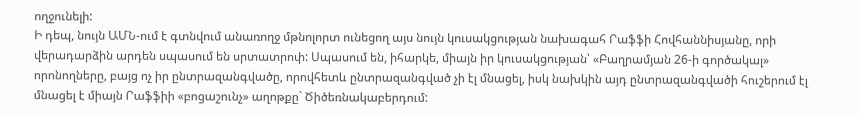ողջունելի:
Ի դեպ, նույն ԱՄՆ-ում է գտնվում անառողջ մթնոլորտ ունեցող այս նույն կուսակցության նախագահ Րաֆֆի Հովհաննիսյանը, որի վերադարձին արդեն սպասում են սրտատրոփ: Սպասում են, իհարկե, միայն իր կուսակցության՝ «Բաղրամյան 26-ի գործակալ» որոնողները, բայց ոչ իր ընտրազանգվածը, որովհետև ընտրազանգված չի էլ մնացել, իսկ նախկին այդ ընտրազանգվածի հուշերում էլ մնացել է միայն Րաֆֆիի «բոցաշունչ» աղոթքը` Ծիծեռնակաբերդում: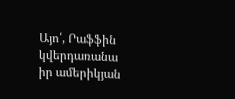Այո՛, Րաֆֆին կվերդառանա իր ամերիկյան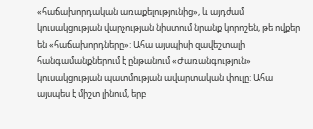«հաճախորդական առաքելությունից», և այդժամ կուսակցության վարչության նիստում նրանք կորոշեն, թե ովքեր են «հաճախորդները»: Ահա այսպիսի զավեշտալի հանգամանքներում է ընթանում «Ժառանգություն» կուսակցության պատմության ավարտական փուլը: Ահա այսպես է միշտ լինում, երբ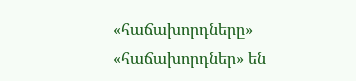«հաճախորդները» «հաճախորդներ» են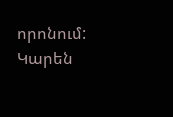որոնում:
Կարեն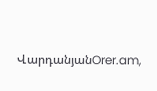ՎարդանյանOrer.am,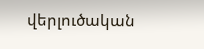վերլուծական